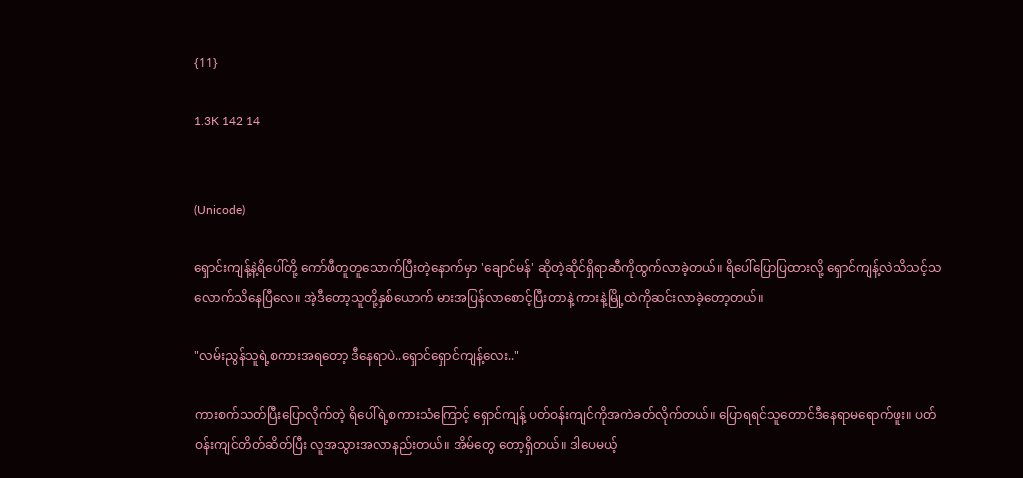{11}

1.3K 142 14


(Unicode)

ရှောင်းကျန့်နဲ့ရိပေါ်တို့ ကော်ဖီတူတူသောက်ပြီးတဲ့နောက်မှာ 'ချောင်မန်' ဆိုတဲ့ဆိုင်ရှိရာဆီကိုထွက်လာခဲ့တယ်။ ရိပေါ်ပြောပြထားလို့ ရှောင်ကျန့်လဲသိသင့်သလောက်သိနေပြီလေ။ အဲ့ဒီတော့သူတို့နှစ်ယောက် မားအပြန်လာစောင့်ပြီးတာနဲ့ ကားနဲ့မြို့ထဲကိုဆင်းလာခဲ့တော့တယ်။

"လမ်းညွန်သူရဲ့စကားအရတော့ ဒီနေရာပဲ..ရှောင်ရှောင်ကျန့်လေး.."

ကားစက်သတ်ပြီးပြောလိုက်တဲ့ ရိပေါ်ရဲ့စကားသံကြောင့် ရှောင်ကျန့် ပတ်ဝန်းကျင်ကိုအကဲခတ်လိုက်တယ်။ ပြောရရင်သူတောင်ဒီနေရာမရောက်ဖူး။ ပတ်ဝန်းကျင်တိတ်ဆိတ်ပြီး လူအသွားအလာနည်းတယ်။ အိမ်တွေ‌‌ တော့ရှိတယ်။ ဒါပေမယ့်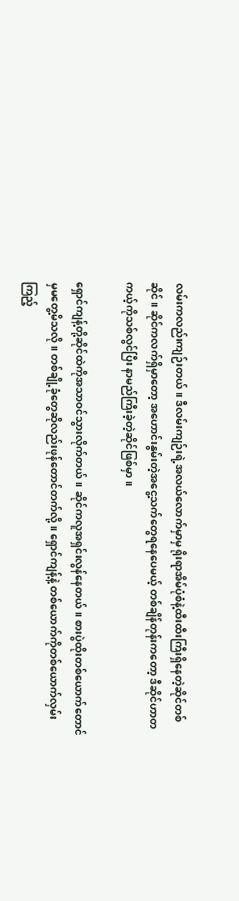လမ်းကလည်းကျဉ်းတယ်။ ဒီလမ်းကျဉ်းရဲ့အလယ်လောက်မှာမှ ရိုးရာအိမ်ပုံစံနဲ့ထီးထီးကြီးရှိနေတဲ့ဆိုင်တစ်ဆိုင်။ ဆိုင်ကလက်ရှိမှာတော့ အဟောင်းနွမ်းတဲ့အငွေ့သက်တွေရနေပေမယ့် တစ်ချိန်တုန်းကတော့ ဒီဆိုင်ဟာတကယ့်ကိုသစ်လွင်ပြီး နာမည်ကြီးခဲ့တဲ့ဆိုင်ဖြစ်မှာ။

ရှောင်ကျန့်တို့ဆိုင်ထဲကိုအသာဝင်သွားလိုက်တယ်။ ဆိုင်ကလူအရှင်းလွန်နေတယ်။ စားပွဲထိုးတစ်ယောက်တောင်မှမတွေ့မိသလို။ တစ်ချို့ခုံတွေဆိုလည်းဖုန်တောင်တက်လို့။ ရှောင်ကျန့်နဲ့ တစ်ယောက်ကိုတစ်ယောက်လှမ်းကြည့်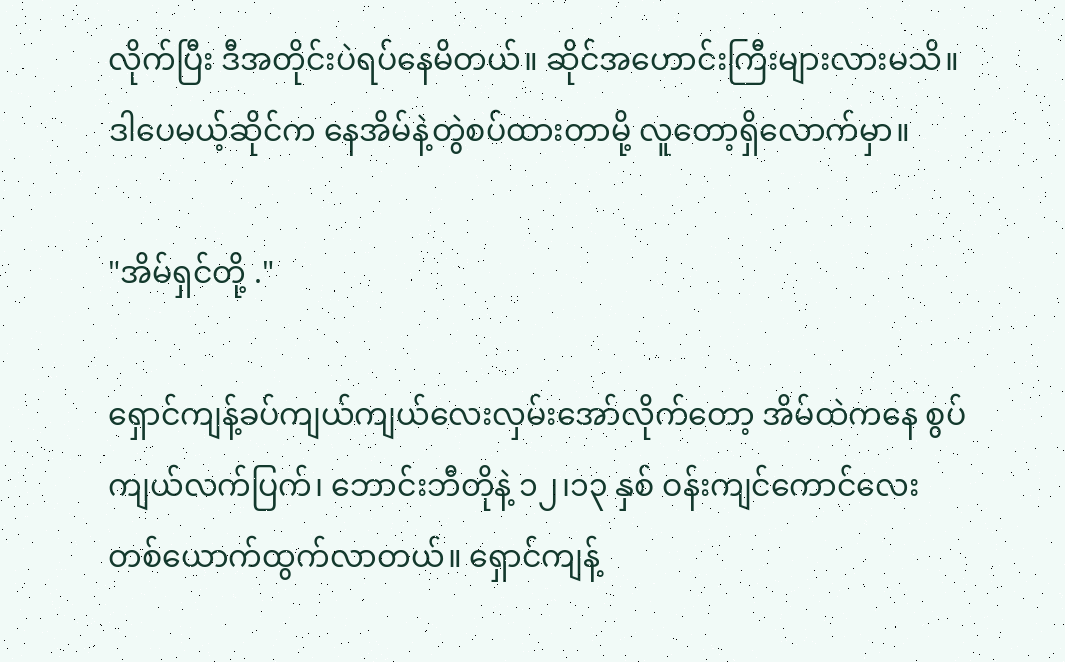လိုက်ပြီး ဒီအတိုင်းပဲရပ်နေမိတယ်။ ဆိုင်အဟောင်းကြီးများလားမသိ။ ဒါပေမယ့်ဆိုင်က နေအိမ်နဲ့တွဲစပ်ထားတာမို့ လူတော့ရှိလောက်မှာ။

"အိမ်ရှင်တို့ ."

ရှောင်ကျန့်ခပ်ကျယ်ကျယ်လေးလှမ်းအော်လိုက်တော့ အိမ်ထဲကနေ စွပ်ကျယ်လက်ပြက်၊ ဘောင်းဘီတိုနဲ့ ၁၂၊၁၃ နှစ် ဝန်းကျင်‌ကောင်လေးတစ်ယောက်ထွက်လာတယ်။ ရှောင်ကျန့်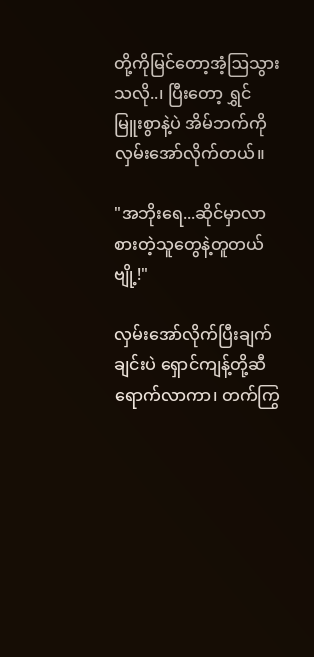တို့ကိုမြင်တော့အံ့ဩသွားသလို..၊ ပြီးတော့ ရွှင်မြူးစွာနဲ့ပဲ အိမ်ဘက်ကိုလှမ်းအော်လိုက်တယ်။

"အဘိုးရေ...ဆိုင်မှာလာစားတဲ့သူတွေနဲ့တူတယ်ဗျို့!"

လှမ်းအော်လိုက်ပြီးချက်ချင်းပဲ ရှောင်ကျန့်တို့ဆီရောက်လာကာ၊ တက်ကြွ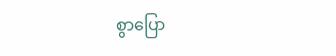စွာ‌ပြော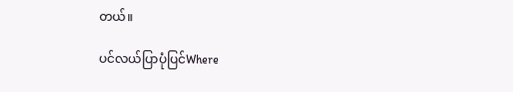တယ်။

ပင်လယ်ပြာပုံပြင်Where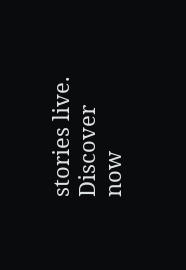stories live. Discover now